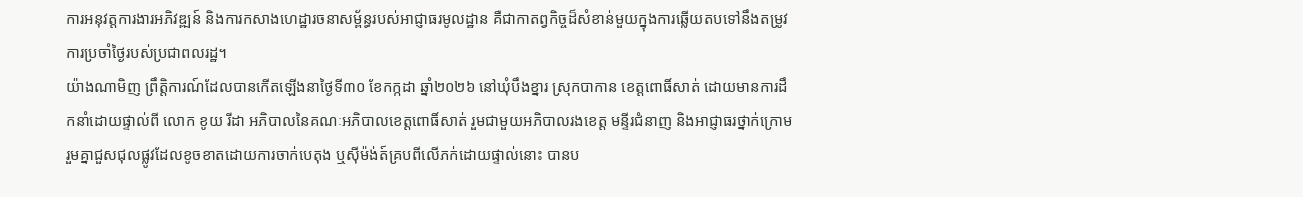ការអនុវត្តការងារអភិវឌ្ឍន៍ និងការកសាងហេដ្ឋារចនាសម្ព័ន្ធរបស់អាជ្ញាធរមូលដ្ឋាន គឺជាកាតព្វកិច្ចដ៏សំខាន់មួយក្នុងការឆ្លើយតបទៅនឹងតម្រូវការប្រចាំថ្ងៃរបស់ប្រជាពលរដ្ឋ។
យ៉ាងណាមិញ ព្រឹត្តិការណ៍ដែលបានកើតឡើងនាថ្ងៃទី៣០ ខែកក្កដា ឆ្នាំ២០២៦ នៅឃុំបឹងខ្នារ ស្រុកបាកាន ខេត្តពោធិ៍សាត់ ដោយមានការដឹកនាំដោយផ្ទាល់ពី លោក ខូយ រីដា អភិបាលនៃគណៈអភិបាលខេត្តពោធិ៍សាត់ រួមជាមួយអភិបាលរងខេត្ត មន្ទីរជំនាញ និងអាជ្ញាធរថ្នាក់ក្រោម រួមគ្នាជួសជុលផ្លូវដែលខូចខាតដោយការចាក់បេតុង ឬស៊ីម៉ង់ត៍គ្របពីលើភក់ដោយផ្ទាល់នោះ បានប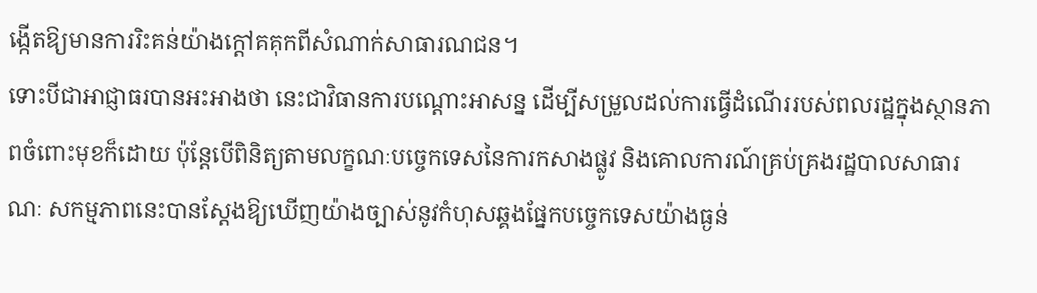ង្កើតឱ្យមានការរិះគន់យ៉ាងក្តៅគគុកពីសំណាក់សាធារណជន។
ទោះបីជាអាជ្ញាធរបានអះអាងថា នេះជាវិធានការបណ្តោះអាសន្ន ដើម្បីសម្រួលដល់ការធ្វើដំណើររបស់ពលរដ្ឋក្នុងស្ថានភាពចំពោះមុខក៏ដោយ ប៉ុន្តែបើពិនិត្យតាមលក្ខណៈបច្ចេកទេសនៃការកសាងផ្លូវ និងគោលការណ៍គ្រប់គ្រងរដ្ឋបាលសាធារណៈ សកម្មភាពនេះបានស្តែងឱ្យឃើញយ៉ាងច្បាស់នូវកំហុសឆ្គងផ្នែកបច្ចេកទេសយ៉ាងធ្ងន់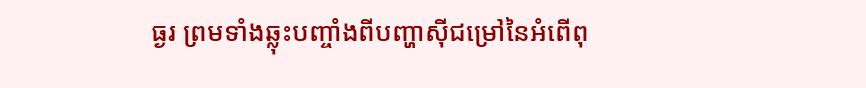ធ្ងរ ព្រមទាំងឆ្លុះបញ្ចាំងពីបញ្ហាស៊ីជម្រៅនៃអំពើពុ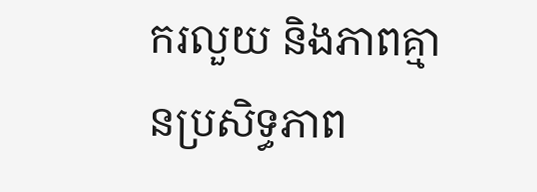ករលួយ និងភាពគ្មានប្រសិទ្ធភាព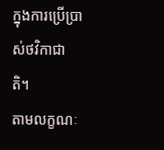ក្នុងការប្រើប្រាស់ថវិកាជាតិ។
តាមលក្ខណៈ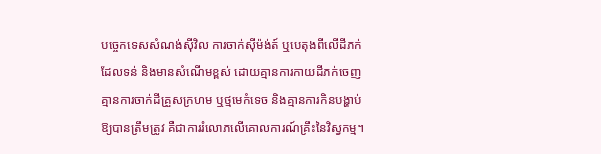បច្ចេកទេសសំណង់ស៊ីវិល ការចាក់ស៊ីម៉ង់ត៍ ឬបេតុងពីលើដីភក់ដែលទន់ និងមានសំណើមខ្ពស់ ដោយគ្មានការកាយដីភក់ចេញ គ្មានការចាក់ដីគ្រួសក្រហម ឬថ្មមេកំទេច និងគ្មានការកិនបង្ហាប់ឱ្យបានត្រឹមត្រូវ គឺជាការរំលោភលើគោលការណ៍គ្រឹះនៃវិស្វកម្ម។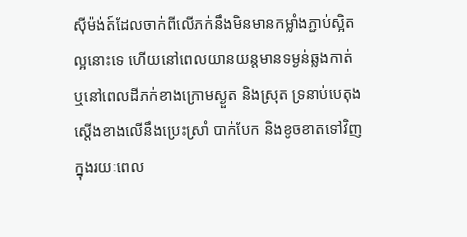ស៊ីម៉ង់ត៍ដែលចាក់ពីលើភក់នឹងមិនមានកម្លាំងភ្ជាប់ស្អិតល្អនោះទេ ហើយនៅពេលយានយន្តមានទម្ងន់ឆ្លងកាត់ ឬនៅពេលដីភក់ខាងក្រោមស្ងួត និងស្រុត ទ្រនាប់បេតុងស្តើងខាងលើនឹងប្រេះស្រាំ បាក់បែក និងខូចខាតទៅវិញក្នុងរយៈពេល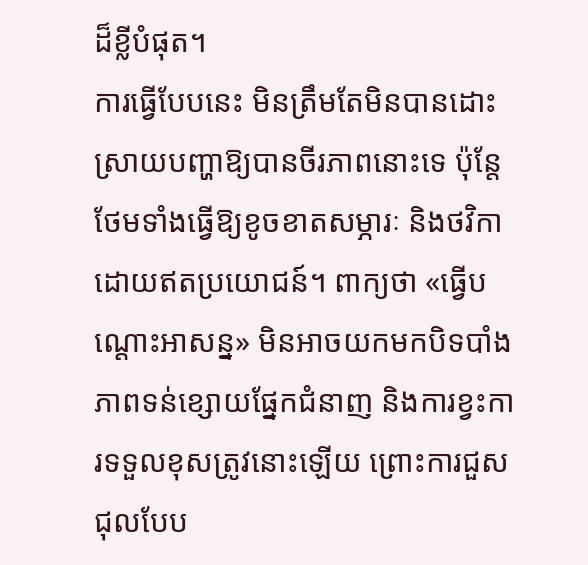ដ៏ខ្លីបំផុត។
ការធ្វើបែបនេះ មិនត្រឹមតែមិនបានដោះស្រាយបញ្ហាឱ្យបានចីរភាពនោះទេ ប៉ុន្តែថែមទាំងធ្វើឱ្យខូចខាតសម្ភារៈ និងថវិកាដោយឥតប្រយោជន៍។ ពាក្យថា «ធ្វើបណ្តោះអាសន្ន» មិនអាចយកមកបិទបាំងភាពទន់ខ្សោយផ្នែកជំនាញ និងការខ្វះការទទួលខុសត្រូវនោះឡើយ ព្រោះការជួសជុលបែប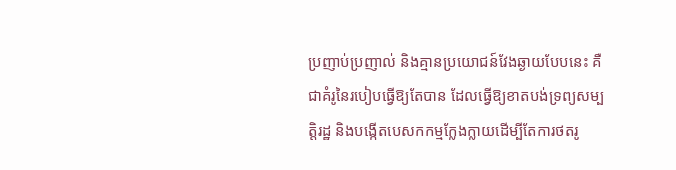ប្រញាប់ប្រញាល់ និងគ្មានប្រយោជន៍វែងឆ្ងាយបែបនេះ គឺជាគំរូនៃរបៀបធ្វើឱ្យតែបាន ដែលធ្វើឱ្យខាតបង់ទ្រព្យសម្បត្តិរដ្ឋ និងបង្កើតបេសកកម្មក្លែងក្លាយដើម្បីតែការថតរូ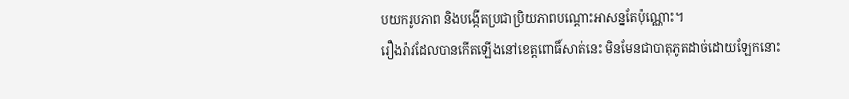បយករូបភាព និងបង្កើតប្រជាប្រិយភាពបណ្តោះអាសន្នតែប៉ុណ្ណោះ។
រឿងរ៉ាវដែលបានកើតឡើងនៅខេត្តពោធិ៍សាត់នេះ មិនមែនជាបាតុភូតដាច់ដោយឡែកនោះ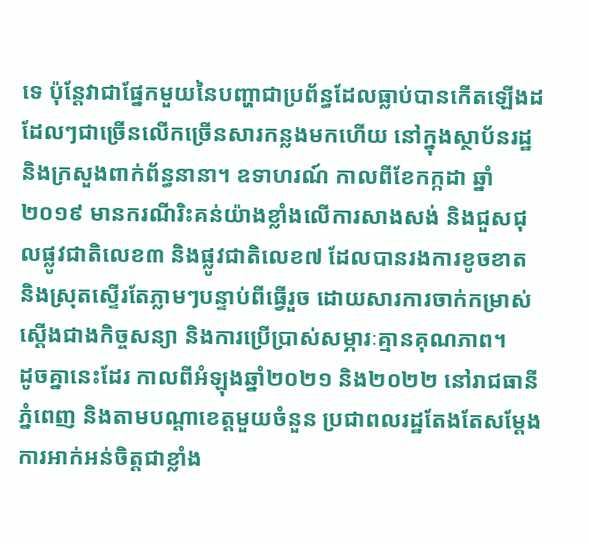ទេ ប៉ុន្តែវាជាផ្នែកមួយនៃបញ្ហាជាប្រព័ន្ធដែលធ្លាប់បានកើតឡើងដដែលៗជាច្រើនលើកច្រើនសារកន្លងមកហើយ នៅក្នុងស្ថាប័នរដ្ឋ និងក្រសួងពាក់ព័ន្ធនានា។ ឧទាហរណ៍ កាលពីខែកក្កដា ឆ្នាំ២០១៩ មានករណីរិះគន់យ៉ាងខ្លាំងលើការសាងសង់ និងជួសជុលផ្លូវជាតិលេខ៣ និងផ្លូវជាតិលេខ៧ ដែលបានរងការខូចខាត និងស្រុតស្ទើរតែភ្លាមៗបន្ទាប់ពីធ្វើរួច ដោយសារការចាក់កម្រាស់ស្តើងជាងកិច្ចសន្យា និងការប្រើប្រាស់សម្ភារៈគ្មានគុណភាព។
ដូចគ្នានេះដែរ កាលពីអំឡុងឆ្នាំ២០២១ និង២០២២ នៅរាជធានីភ្នំពេញ និងតាមបណ្តាខេត្តមួយចំនួន ប្រជាពលរដ្ឋតែងតែសម្តែងការអាក់អន់ចិត្តជាខ្លាំង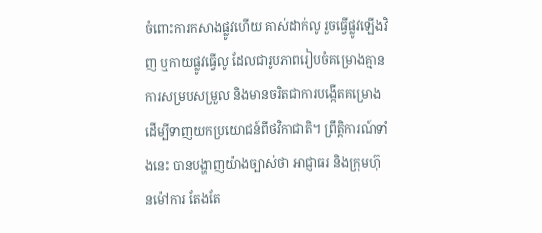ចំពោះការកសាងផ្លូវហើយ គាស់ដាក់លូ រួចធ្វើផ្លូវឡើងវិញ ឬកាយផ្លូវធ្វើលូ ដែលជារូបភាពរៀបចំគម្រោងគ្មានការសម្របសម្រួល និងមានចរិតជាការបង្កើតគម្រោងដើម្បីទាញយកប្រយោជន៍ពីថវិកាជាតិ។ ព្រឹត្តិការណ៍ទាំងនេះ បានបង្ហាញយ៉ាងច្បាស់ថា អាជ្ញាធរ និងក្រុមហ៊ុនម៉ៅការ តែងតែ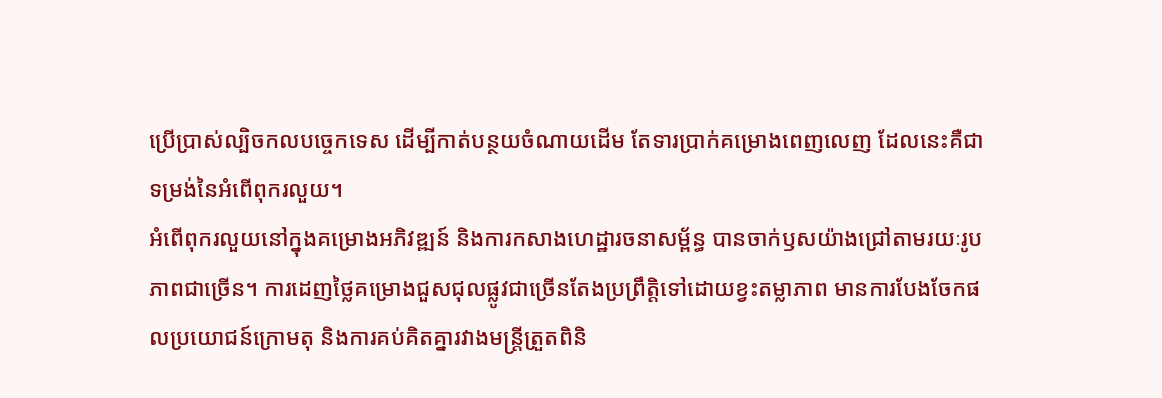ប្រើប្រាស់ល្បិចកលបច្ចេកទេស ដើម្បីកាត់បន្ថយចំណាយដើម តែទារប្រាក់គម្រោងពេញលេញ ដែលនេះគឺជាទម្រង់នៃអំពើពុករលួយ។
អំពើពុករលួយនៅក្នុងគម្រោងអភិវឌ្ឍន៍ និងការកសាងហេដ្ឋារចនាសម្ព័ន្ធ បានចាក់ឫសយ៉ាងជ្រៅតាមរយៈរូបភាពជាច្រើន។ ការដេញថ្លៃគម្រោងជួសជុលផ្លូវជាច្រើនតែងប្រព្រឹត្តិទៅដោយខ្វះតម្លាភាព មានការបែងចែកផលប្រយោជន៍ក្រោមតុ និងការគប់គិតគ្នារវាងមន្ត្រីត្រួតពិនិ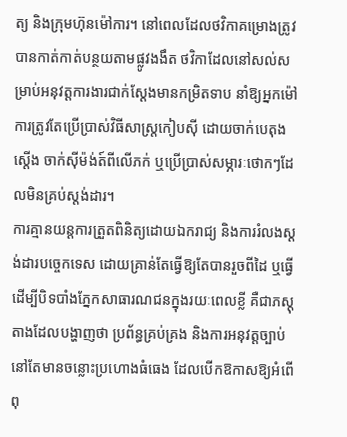ត្យ និងក្រុមហ៊ុនម៉ៅការ។ នៅពេលដែលថវិកាគម្រោងត្រូវបានកាត់កាត់បន្ថយតាមផ្លូវងងឹត ថវិកាដែលនៅសល់សម្រាប់អនុវត្តការងារជាក់ស្តែងមានកម្រិតទាប នាំឱ្យអ្នកម៉ៅការត្រូវតែប្រើប្រាស់វិធីសាស្ត្រកៀបស៊ី ដោយចាក់បេតុងស្តើង ចាក់ស៊ីម៉ង់ត៍ពីលើភក់ ឬប្រើប្រាស់សម្ភារៈថោកៗដែលមិនគ្រប់ស្តង់ដារ។
ការគ្មានយន្តការត្រួតពិនិត្យដោយឯករាជ្យ និងការរំលងស្ដង់ដារបច្ចេកទេស ដោយគ្រាន់តែធ្វើឱ្យតែបានរួចពីដៃ ឬធ្វើដើម្បីបិទបាំងភ្នែកសាធារណជនក្នុងរយៈពេលខ្លី គឺជាភស្តុតាងដែលបង្ហាញថា ប្រព័ន្ធគ្រប់គ្រង និងការអនុវត្តច្បាប់នៅតែមានចន្លោះប្រហោងធំធេង ដែលបើកឱកាសឱ្យអំពើពុ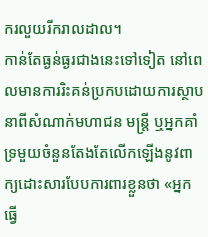ករលួយរីករាលដាល។
កាន់តែធ្ងន់ធ្ងរជាងនេះទៅទៀត នៅពេលមានការរិះគន់ប្រកបដោយការស្ថាបនាពីសំណាក់មហាជន មន្ត្រី ឬអ្នកគាំទ្រមួយចំនួនតែងតែលើកឡើងនូវពាក្យដោះសារបែបការពារខ្លួនថា «អ្នកធ្វើ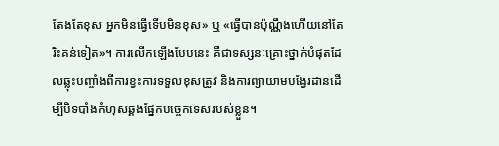តែងតែខុស អ្នកមិនធ្វើទើបមិនខុស» ឬ «ធ្វើបានប៉ុណ្ណឹងហើយនៅតែរិះគន់ទៀត»។ ការលើកឡើងបែបនេះ គឺជាទស្សនៈគ្រោះថ្នាក់បំផុតដែលឆ្លុះបញ្ចាំងពីការខ្វះការទទួលខុសត្រូវ និងការព្យាយាមបង្វែរដានដើម្បីបិទបាំងកំហុសឆ្គងផ្នែកបច្ចេកទេសរបស់ខ្លួន។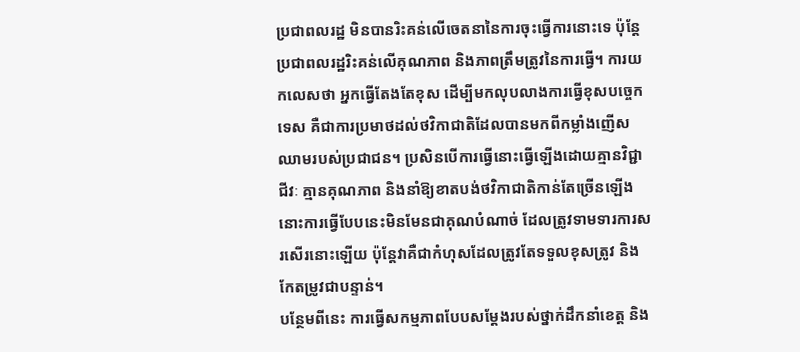ប្រជាពលរដ្ឋ មិនបានរិះគន់លើចេតនានៃការចុះធ្វើការនោះទេ ប៉ុន្តែប្រជាពលរដ្ឋរិះគន់លើគុណភាព និងភាពត្រឹមត្រូវនៃការធ្វើ។ ការយកលេសថា អ្នកធ្វើតែងតែខុស ដើម្បីមកលុបលាងការធ្វើខុសបច្ចេកទេស គឺជាការប្រមាថដល់ថវិកាជាតិដែលបានមកពីកម្លាំងញើសឈាមរបស់ប្រជាជន។ ប្រសិនបើការធ្វើនោះធ្វើឡើងដោយគ្មានវិជ្ជាជីវៈ គ្មានគុណភាព និងនាំឱ្យខាតបង់ថវិកាជាតិកាន់តែច្រើនឡើង នោះការធ្វើបែបនេះមិនមែនជាគុណបំណាច់ ដែលត្រូវទាមទារការសរសើរនោះឡើយ ប៉ុន្តែវាគឺជាកំហុសដែលត្រូវតែទទួលខុសត្រូវ និងកែតម្រូវជាបន្ទាន់។
បន្ថែមពីនេះ ការធ្វើសកម្មភាពបែបសម្តែងរបស់ថ្នាក់ដឹកនាំខេត្ត និង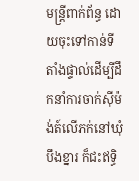មន្ត្រីពាក់ព័ន្ធ ដោយចុះទៅកាន់ទីតាំងផ្ទាល់ដើម្បីដឹកនាំការចាក់ស៊ីម៉ង់ត៍លើភក់នៅឃុំបឹងខ្នារ ក៏ជះឥទ្ធិ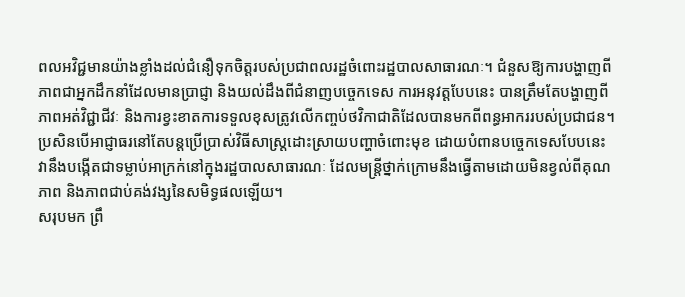ពលអវិជ្ជមានយ៉ាងខ្លាំងដល់ជំនឿទុកចិត្តរបស់ប្រជាពលរដ្ឋចំពោះរដ្ឋបាលសាធារណៈ។ ជំនួសឱ្យការបង្ហាញពីភាពជាអ្នកដឹកនាំដែលមានប្រាជ្ញា និងយល់ដឹងពីជំនាញបច្ចេកទេស ការអនុវត្តបែបនេះ បានត្រឹមតែបង្ហាញពីភាពអត់វិជ្ជាជីវៈ និងការខ្វះខាតការទទួលខុសត្រូវលើកញ្ចប់ថវិកាជាតិដែលបានមកពីពន្ធអាកររបស់ប្រជាជន។
ប្រសិនបើអាជ្ញាធរនៅតែបន្តប្រើប្រាស់វិធីសាស្ត្រដោះស្រាយបញ្ហាចំពោះមុខ ដោយបំពានបច្ចេកទេសបែបនេះ វានឹងបង្កើតជាទម្លាប់អាក្រក់នៅក្នុងរដ្ឋបាលសាធារណៈ ដែលមន្ត្រីថ្នាក់ក្រោមនឹងធ្វើតាមដោយមិនខ្វល់ពីគុណភាព និងភាពជាប់គង់វង្សនៃសមិទ្ធផលឡើយ។
សរុបមក ព្រឹ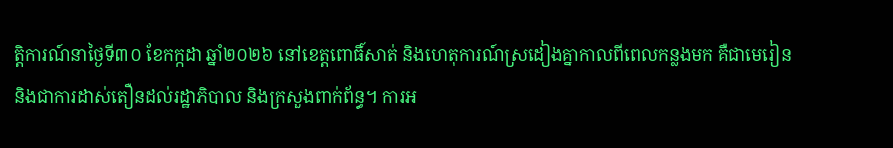ត្តិការណ៍នាថ្ងៃទី៣០ ខែកក្កដា ឆ្នាំ២០២៦ នៅខេត្តពោធិ៍សាត់ និងហេតុការណ៍ស្រដៀងគ្នាកាលពីពេលកន្លងមក គឺជាមេរៀន និងជាការដាស់តឿនដល់រដ្ឋាភិបាល និងក្រសួងពាក់ព័ន្ធ។ ការអ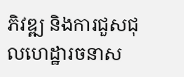ភិវឌ្ឍ និងការជួសជុលហេដ្ឋារចនាស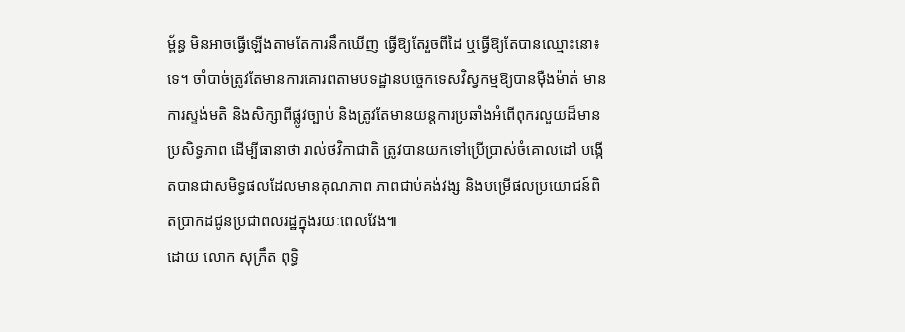ម្ព័ន្ធ មិនអាចធ្វើឡើងតាមតែការនឹកឃើញ ធ្វើឱ្យតែរួចពីដៃ ឬធ្វើឱ្យតែបានឈ្មោះនោ៖ទេ។ ចាំបាច់ត្រូវតែមានការគោរពតាមបទដ្ឋានបច្ចេកទេសវិស្វកម្មឱ្យបានម៉ឺងម៉ាត់ មានការស្ទង់មតិ និងសិក្សាពីផ្លូវច្បាប់ និងត្រូវតែមានយន្តការប្រឆាំងអំពើពុករលួយដ៏មានប្រសិទ្ធភាព ដើម្បីធានាថា រាល់ថវិកាជាតិ ត្រូវបានយកទៅប្រើប្រាស់ចំគោលដៅ បង្កើតបានជាសមិទ្ធផលដែលមានគុណភាព ភាពជាប់គង់វង្ស និងបម្រើផលប្រយោជន៍ពិតប្រាកដជូនប្រជាពលរដ្ឋក្នុងរយៈពេលវែង៕
ដោយ លោក សុក្រឹត ពុទ្ធិ